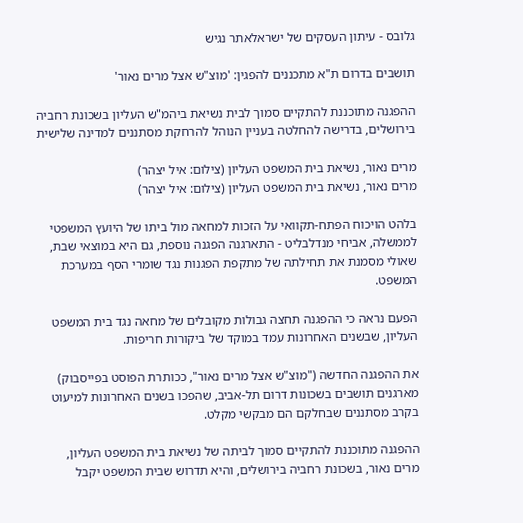גלובס - עיתון העסקים של ישראלאתר נגיש

תושבים בדרום ת"א מתכננים להפגין: 'מוצ"ש אצל מרים נאור'

ההפגנה מתוכננת להתקיים סמוך לבית נשיאת ביהמ"ש העליון בשכונת רחביה בירושלים, בדרישה להחלטה בעניין הנוהל להרחקת מסתננים למדינה שלישית

מרים נאור, נשיאת בית המשפט העליון (צילום: איל יצהר)
מרים נאור, נשיאת בית המשפט העליון (צילום: איל יצהר)

בלהט הויכוח הפתח-תקוואי על הזכות למחאה מול ביתו של היועץ המשפטי לממשלה, אביחי מנדלבליט - התארגנה הפגנה נוספת, גם היא במוצאי שבת, שאולי מסמנת את תחילתה של מתקפת הפגנות נגד שומרי הסף במערכת המשפט.

הפעם נראה כי ההפגנה תחצה גבולות מקובלים של מחאה נגד בית המשפט העליון, שבשנים האחרונות עמד במוקד של ביקורות חריפות.

את ההפגנה החדשה ("מוצ"ש אצל מרים נאור", ככותרת הפוסט בפייסבוק) מארגנים תושבים בשכונות דרום תל-אביב, שהפכו בשנים האחרונות למיעוט בקרב מסתננים שבחלקם הם מבקשי מקלט.

ההפגנה מתוכננת להתקיים סמוך לביתה של נשיאת בית המשפט העליון, מרים נאור, בשכונת רחביה בירושלים, והיא תדרוש שבית המשפט יקבל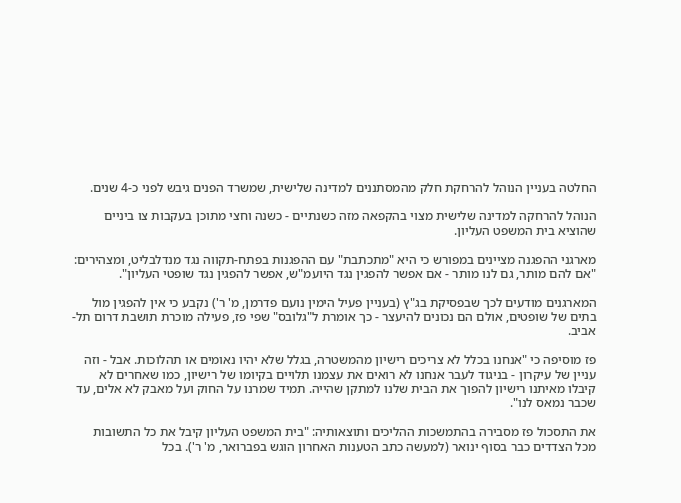החלטה בעניין הנוהל להרחקת חלק מהמסתננים למדינה שלישית, שמשרד הפנים גיבש לפני כ-4 שנים.

הנוהל להרחקה למדינה שלישית מצוי בהקפאה מזה כשנתיים - כשנה וחצי מתוכן בעקבות צו ביניים שהוציא בית המשפט העליון.

מארגני ההפגנה מציינים במפורש כי היא "מתכתבת" עם ההפגנות בפתח-תקווה נגד מנדלבליט, ומצהירים: "אם להם מותר, גם לנו מותר - אם אפשר להפגין נגד היועמ"ש, אפשר להפגין נגד שופטי העליון".

המארגנים מודעים לכך שבפסיקת בג"ץ (בעניין פעיל הימין נועם פדרמן, מ' ר') נקבע כי אין להפגין מול בתים של שופטים, אולם הם נכונים להיעצר - כך אומרת ל"גלובס" שפי פז, פעילה מוכרת תושבת דרום תל-אביב.

פז מוסיפה כי "אנחנו בכלל לא צריכים רישיון מהמשטרה, בגלל שלא יהיו נאומים או תהלוכות. אבל - וזה עניין של עיקרון - בניגוד לעבר אנחנו לא רואים את עצמנו תלויים בקיומו של רישיון, כמו שאחרים לא קיבלו מאיתנו רישיון להפוך את הבית שלנו למתקן שהייה. תמיד שמרנו על החוק ועל מאבק לא אלים, עד שכבר נמאס לנו".

את התסכול פז מסבירה בהתמשכות ההליכים ותוצאותיה: "בית המשפט העליון קיבל את כל התשובות מכל הצדדים כבר בסוף ינואר (למעשה כתב הטענות האחרון הוגש בפברואר, מ' ר'). בכל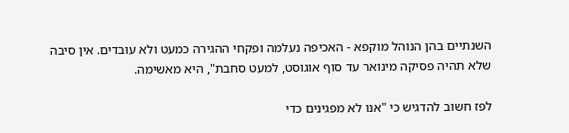השנתיים בהן הנוהל מוקפא - האכיפה נעלמה ופקחי ההגירה כמעט ולא עובדים. אין סיבה שלא תהיה פסיקה מינואר עד סוף אוגוסט, למעט סחבת", היא מאשימה.

לפז חשוב להדגיש כי "אנו לא מפגינים כדי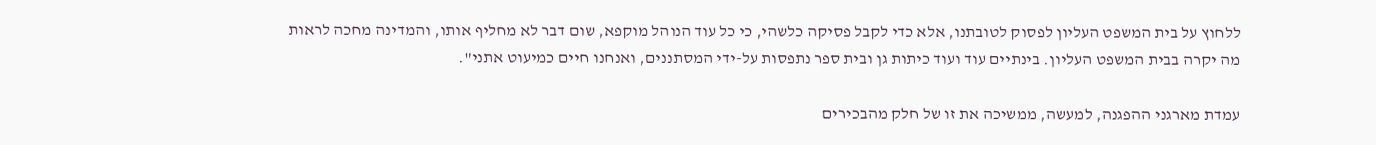ללחוץ על בית המשפט העליון לפסוק לטובתנו, אלא כדי לקבל פסיקה כלשהי, כי כל עוד הנוהל מוקפא, שום דבר לא מחליף אותו, והמדינה מחכה לראות מה יקרה בבית המשפט העליון. בינתיים עוד ועוד כיתות גן ובית ספר נתפסות על-ידי המסתננים, ואנחנו חיים כמיעוט אתני".

עמדת מארגני ההפגנה, למעשה, ממשיכה את זו של חלק מהבכירים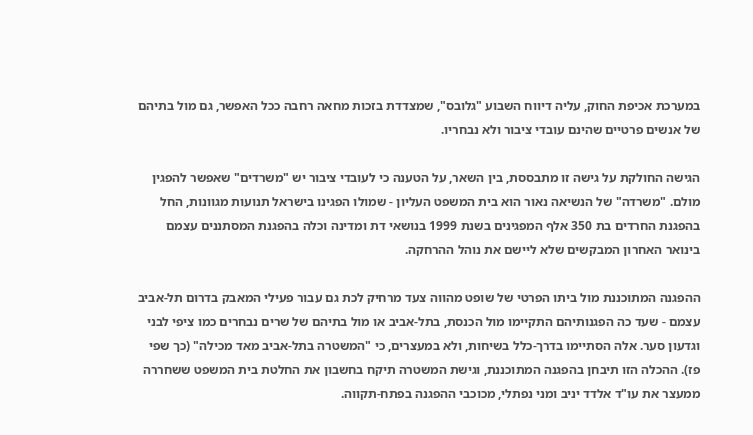במערכת אכיפת החוק, עליה דיווח השבוע "גלובס", שמצדדת בזכות מחאה רחבה ככל האפשר, גם מול בתיהם של אנשים פרטיים שהינם עובדי ציבור ולא נבחריו.

הגישה החולקת על גישה זו מתבססת, בין השאר, על הטענה כי לעובדי ציבור יש "משרדים" שאפשר להפגין מולם. "משרדה" של הנשיאה נאור הוא בית המשפט העליון - שמולו הפגינו בישראל תנועות מגוונות, החל בהפגנת החרדים בת 350 אלף המפגינים בשנת 1999 בנושאי דת ומדינה וכלה בהפגנת המסתננים עצמם בינואר האחרון המבקשים שלא ליישם את נוהל ההרחקה.

ההפגנה המתוכננת מול ביתו הפרטי של שופט מהווה צעד מרחיק לכת גם עבור פעילי המאבק בדרום תל-אביב עצמם - שעד כה הפגנותיהם התקיימו מול הכנסת, בתל-אביב או מול בתיהם של שרים נבחרים כמו ציפי לבני וגדעון סער. אלה הסתיימו בדרך-כלל בשיחות, ולא במעצרים, כי "המשטרה בתל-אביב מאד מכילה" (כך שפי פז). ההכלה הזו תיבחן בהפגנה המתוכננת, וגישת המשטרה תיקח בחשבון את החלטת בית המשפט ששחררה ממעצר את עו"ד אלדד יניב ומני נפתלי, מכוכבי ההפגנה בפתח-תקווה.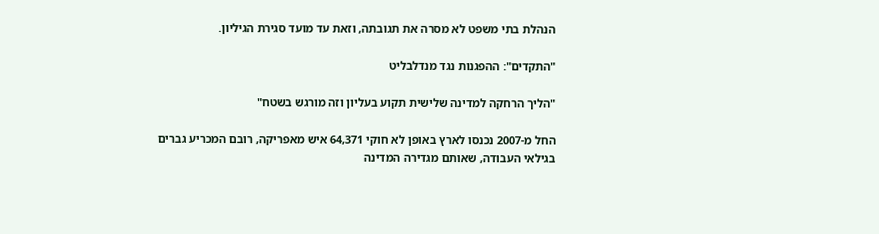הנהלת בתי משפט לא מסרה את תגובתה, וזאת עד מועד סגירת הגיליון.

"התקדים": ההפגנות נגד מנדלבליט

"הליך הרחקה למדינה שלישית תקוע בעליון וזה מורגש בשטח"

החל מ-2007 נכנסו לארץ באופן לא חוקי 64,371 איש מאפריקה, רובם המכריע גברים בגילאי העבודה, שאותם מגדירה המדינה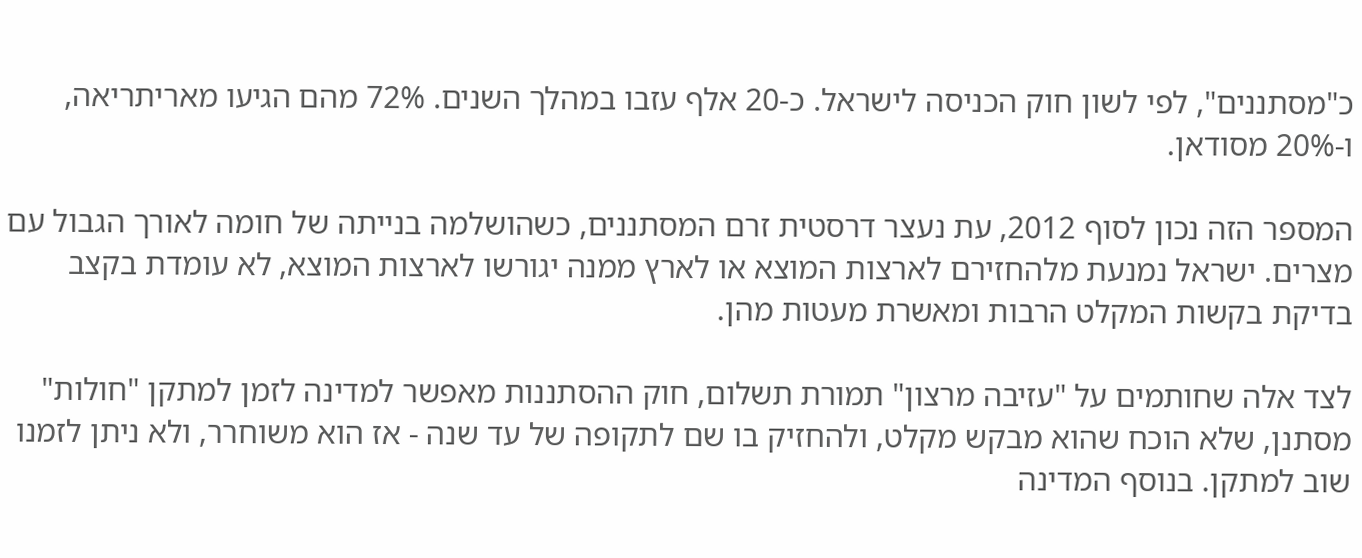כ"מסתננים", לפי לשון חוק הכניסה לישראל. כ-20 אלף עזבו במהלך השנים. 72% מהם הגיעו מאריתריאה, ו-20% מסודאן.

המספר הזה נכון לסוף 2012, עת נעצר דרסטית זרם המסתננים, כשהושלמה בנייתה של חומה לאורך הגבול עם מצרים. ישראל נמנעת מלהחזירם לארצות המוצא או לארץ ממנה יגורשו לארצות המוצא, לא עומדת בקצב בדיקת בקשות המקלט הרבות ומאשרת מעטות מהן.

לצד אלה שחותמים על "עזיבה מרצון" תמורת תשלום, חוק ההסתננות מאפשר למדינה לזמן למתקן "חולות" מסתנן, שלא הוכח שהוא מבקש מקלט, ולהחזיק בו שם לתקופה של עד שנה - אז הוא משוחרר, ולא ניתן לזמנו שוב למתקן. בנוסף המדינה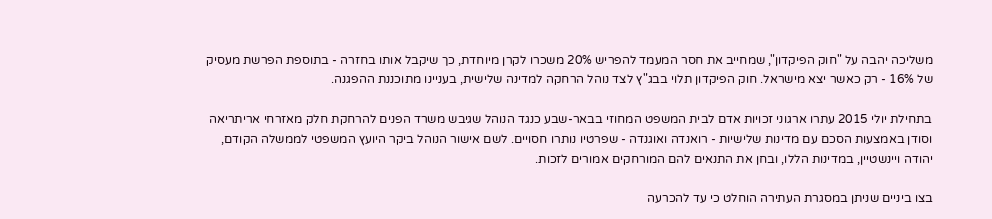משליכה יהבה על "חוק הפיקדון", שמחייב את חסר המעמד להפריש 20% משכרו לקרן מיוחדת, כך שיקבל אותו בחזרה - בתוספת הפרשת מעסיק של 16% - רק כאשר יצא מישראל. חוק הפיקדון תלוי בבג"ץ לצד נוהל הרחקה למדינה שלישית, בעניינו מתוכננת ההפגנה.

בתחילת יולי 2015 עתרו ארגוני זכויות אדם לבית המשפט המחוזי בבאר-שבע כנגד הנוהל שגיבש משרד הפנים להרחקת חלק מאזרחי אריתריאה וסודן באמצעות הסכם עם מדינות שלישיות - רואנדה ואוגנדה - שפרטיו נותרו חסויים. לשם אישור הנוהל ביקר היועץ המשפטי לממשלה הקודם, יהודה ויינשטיין, במדינות הללו, ובחן את התנאים להם המורחקים אמורים לזכות.

בצו ביניים שניתן במסגרת העתירה הוחלט כי עד להכרעה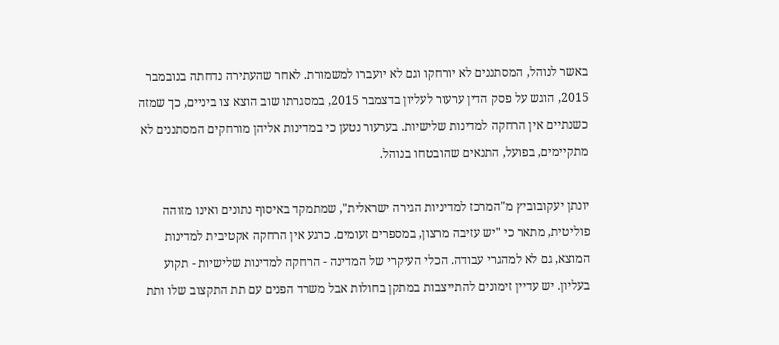באשר לנוהל, המסתננים לא יורחקו וגם לא יועברו למשמורת. לאחר שהעתירה נדחתה בנובמבר 2015, הוגש על פסק הדין ערעור לעליון בדצמבר 2015, במסגרתו שוב הוצא צו ביניים, כך שמזה כשנתיים אין הרחקה למדינות שלישיות. בערעור נטען כי במדינות אליהן מורחקים המסתננים לא מתקיימים, בפועל, התנאים שהובטחו בנוהל.

יונתן יעקובוביץ מ"המרכז למדיניות הגירה ישראלית", שמתמקד באיסוף נתונים ואינו מזוהה פוליטית, מתאר כי "יש עזיבה מרצון, במספרים זעומים. כרגע אין הרחקה אקטיבית למדינות המוצא, גם לא למהגרי עבודה. הכלי העיקרי של המדינה - הרחקה למדינות שלישיות - תקוע בעליון. יש עדיין זימונים להתייצבות במתקן בחולות אבל משרד הפנים עם תת התקצוב שלו ותת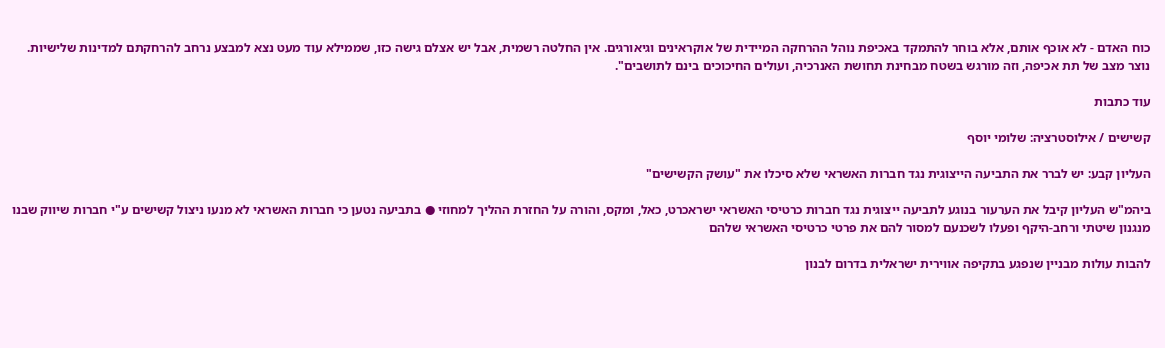כוח האדם - לא אוכף אותם, אלא בוחר להתמקד באכיפת נוהל ההרחקה המיידית של אוקראינים וגיאורגים. אין החלטה רשמית, אבל יש אצלם גישה כזו, שממילא עוד מעט נצא למבצע נרחב להרחקתם למדינות שלישיות. נוצר מצב של תת אכיפה, וזה מורגש בשטח מבחינת תחושת האנרכיה, ועולים החיכוכים בינם לתושבים".

עוד כתבות

קשישים / אילוסטרציה: שלומי יוסף

העליון קבע: יש לברר את התביעה הייצוגית נגד חברות האשראי שלא סיכלו את "עושק הקשישים"

ביהמ"ש העליון קיבל את הערעור בנוגע לתביעה ייצוגית נגד חברות כרטיסי האשראי ישראכרט, כאל, ומקס, והורה על החזרת ההליך למחוזי ● בתביעה נטען כי חברות האשראי לא מנעו ניצול קשישים ע"י חברות שיווק שבנו מנגנון שיטתי ורחב-היקף ופעלו לשכנעם למסור להם את פרטי כרטיסי האשראי שלהם

להבות עולות מבניין שנפגע בתקיפה אווירית ישראלית בדרום לבנון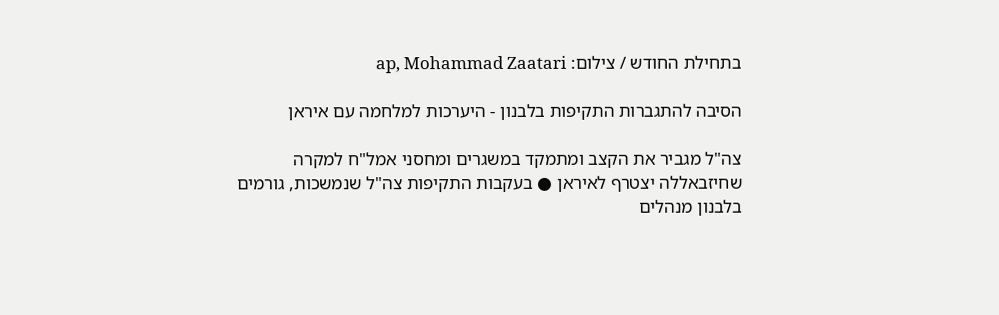בתחילת החודש / צילום: ap, Mohammad Zaatari

הסיבה להתגברות התקיפות בלבנון - היערכות למלחמה עם איראן

צה"ל מגביר את הקצב ומתמקד במשגרים ומחסני אמל"ח למקרה שחיזבאללה יצטרף לאיראן ● בעקבות התקיפות צה"ל שנמשכות, גורמים בלבנון מנהלים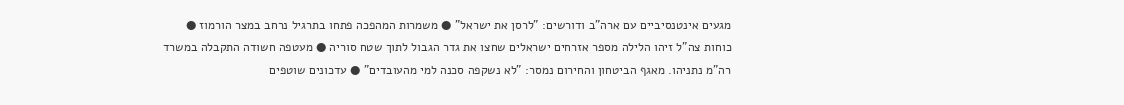מגעים אינטנסיביים עם ארה"ב ודורשים: "לרסן את ישראל" ● משמרות המהפכה פתחו בתרגיל נרחב במצר הורמוז ● כוחות צה"ל זיהו הלילה מספר אזרחים ישראלים שחצו את גדר הגבול לתוך שטח סוריה ● מעטפה חשודה התקבלה במשרד רה"מ נתניהו. מאגף הביטחון והחירום נמסר: "לא נשקפה סכנה למי מהעובדים" ● עדכונים שוטפים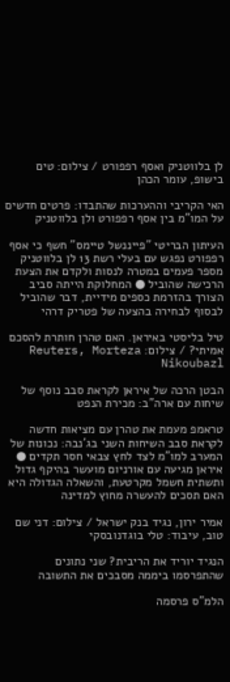לן בלווטניק ואסף רפפורט / צילום: טים בישופ, עומר הכהן

האי הקריבי וההערכות שהתבדו: פרטים חדשים על המו"מ בין אסף רפפורט ולן בלווטניק

העיתון הבריטי "פייננשל טיימס" חשף כי אסף רפפורט נפגש עם בעלי רשת 13 לן בלווטניק מספר פעמים במטרה לנסות ולקדם את הצעת הרכישה שהוביל ● המחלוקת הייתה סביב הצורך בהזרמת כספים מידיית, דבר שהוביל לבסוף לבחירה בהצעה של פטריק דרהי

טיל בליסטי באיראן. האם טהרן חותרת להסכם אמיתי? / צילום: Reuters, Morteza Nikoubazl

הבטן הרכה של איראן לקראת סבב נוסף של שיחות עם ארה"ב: מכירת הנפט

טראמפ מעמת את טהרן עם מציאות חדשה לקראת סבב השיחות השני בג'נבה: נכונות של המערב למו"מ לצד לחץ צבאי חסר תקדים ● איראן מגיעה עם אורניום מועשר בהיקף גדול ותשתית חשמל מקרטעת, והשאלה הגדולה היא האם תסכים להעשרה מחוץ למדינה

אמיר ירון, נגיד בנק ישראל / צילום: דני שם טוב, עיבוד: טלי בוגדנובסקי

הנגיד יוריד את הריבית? שני נתונים שהתפרסמו ביממה מסבכים את התשובה

הלמ"ס פרסמה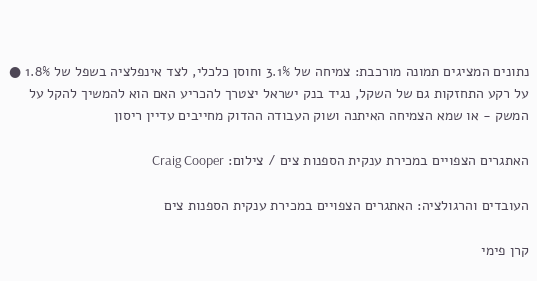נתונים המציגים תמונה מורכבת: צמיחה של 3.1% וחוסן כלכלי, לצד אינפלציה בשפל של 1.8% ● על רקע התחזקות גם של השקל, נגיד בנק ישראל יצטרך להכריע האם הוא להמשיך להקל על המשק - או שמא הצמיחה האיתנה ושוק העבודה ההדוק מחייבים עדיין ריסון

האתגרים הצפויים במכירת ענקית הספנות צים / צילום: Craig Cooper

העובדים והרגולציה: האתגרים הצפויים במכירת ענקית הספנות צים

קרן פימי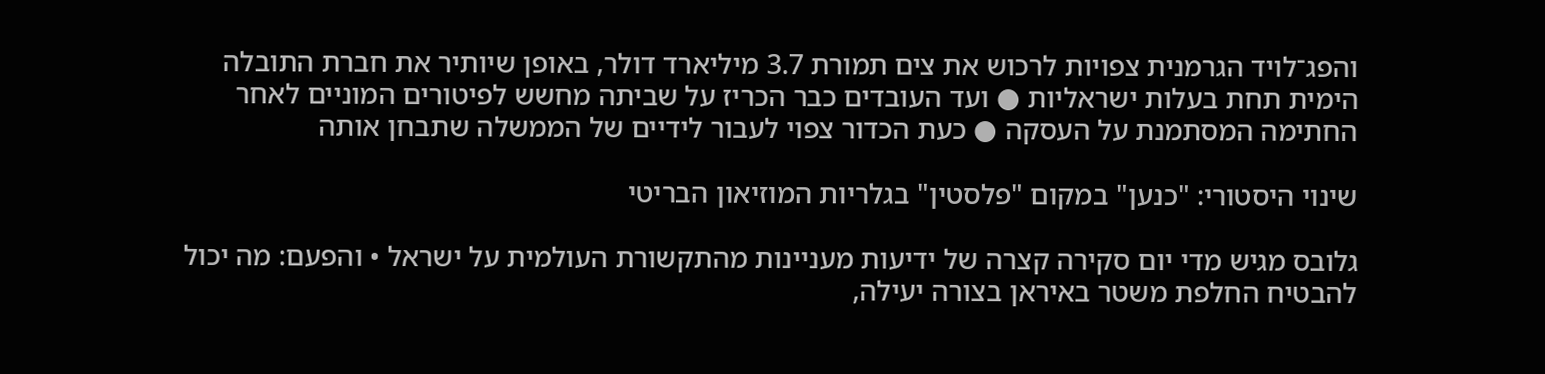והפג־לויד הגרמנית צפויות לרכוש את צים תמורת 3.7 מיליארד דולר, באופן שיותיר את חברת התובלה הימית תחת בעלות ישראליות ● ועד העובדים כבר הכריז על שביתה מחשש לפיטורים המוניים לאחר החתימה המסתמנת על העסקה ● כעת הכדור צפוי לעבור לידיים של הממשלה שתבחן אותה

שינוי היסטורי: "כנען" במקום "פלסטין" בגלריות המוזיאון הבריטי

גלובס מגיש מדי יום סקירה קצרה של ידיעות מעניינות מהתקשורת העולמית על ישראל • והפעם: מה יכול להבטיח החלפת משטר באיראן בצורה יעילה,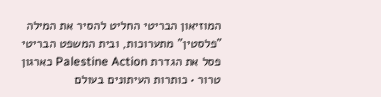המוזיאון הבריטי החליט להסיר את המילה "פלסטין" מתערוכות, ובית המשפט הבריטי פסל את הגדרת Palestine Action כארגון טרור • כותרות העיתונים בעולם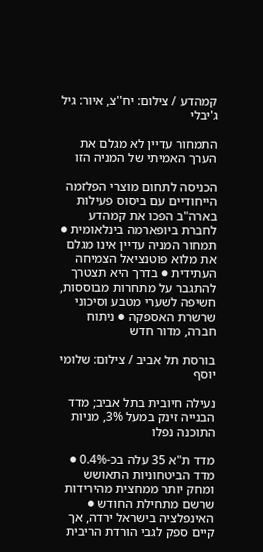קמהדע / צילום: יח''צ, איור: גיל ג'יבלי

התמחור עדיין לא מגלם את הערך האמיתי של המניה הזו

הכניסה לתחום מוצרי הפלזמה הייחודיים עם ביסוס פעילות בארה"ב הפכו את קמהדע לחברת ביופארמה בינלאומית ● תמחור המניה עדיין אינו מגלם את מלוא פוטנציאל הצמיחה העתידית ● בדרך היא תצטרך להתגבר על מתחרות מבוססות, חשיפה לשערי מטבע וסיכוני שרשרת האספקה ● ניתוח חברה, מדור חדש

בורסת תל אביב / צילום: שלומי יוסף

נעילה חיובית בתל אביב; מדד הבנייה זינק במעל 3%, מניות התוכנה נפלו

מדד ת"א 35 עלה בכ-0.4% ● מדד הביטחוניות התאושש ומחק יותר ממחצית מהירידות שרשם מתחילת החודש ● האינפלציה בישראל ירדה, אך קיים ספק לגבי הורדת הריבית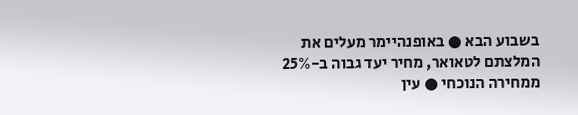בשבוע הבא ● באופנהיימר מעלים את המלצתם לטאואר, מחיר יעד גבוה ב-25% ממחירה הנוכחי ● עין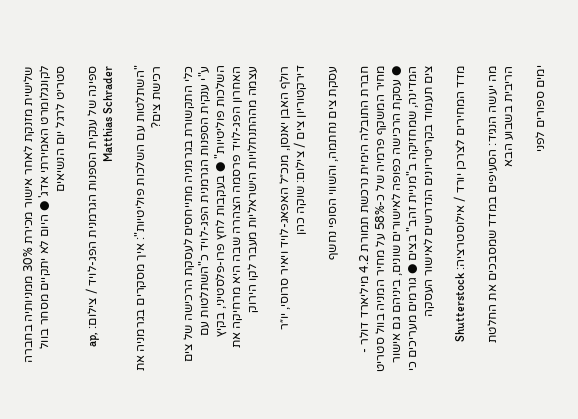שלישית מזנקת לאחר אישור מכירת 30% ממניותיה בחברה לקונגלומרט האמירתי אדג' ● היום לא יתקיים מסחר בוול סטריט לרגל יום הנשיאים

ספינה של ענקית הספנות הגרמנית הפג-לויד / צילום: ap, Matthias Schrader

"השתלטות עם השלכות פוליטיות": איך מסקרים בגרמניה את רכישת צים?

כלי התקשורת בגרמניה מתייחסים לעסקת הרכישה של צים ע"י ענקית הספנות הגרמנית הפג-לויד כ"השתלטות עם השלכות פוליטיות" ● בעקבות לחץ פרו-פלסטיני, בקיץ האחרון הפג-לויד פרסמה הצהרה שבה היא מרחיקה את עצמה מההתנחלויות הישראליות מעבר לקו הירוק

רולף האבן יאנסן, מנכ״ל האפאג-לויד ויאיר סרוסי, יו״ר דירקטוריון צים / צילום: שוקה כהן

עסקת צים נחתמה, והשווי הסופי נחשף

חברת התובלה הימית נרכשת תמורת 4.2 מיליארד דולר - מחיר המשקף פרמיה של כ-58% על מחיר המניה בוול סטריט ● עסקת הרכישה כפופה לאישורים שונים, ביניהם גם אישור המדינה, שמחזיקה ב"מניית זהב" בצים ● גורמים מעריכים כי צים תעמוד בקריטריונים הנדרשים לאישור העסקה

מדד המחירים לצרכן יורד / אילוסטרציה: Shutterstock

מה יעשה הנגיד: הסעיפים במדד שמסבכים את החלטת הריבית בשבוע הבא

ימים ספורים לפני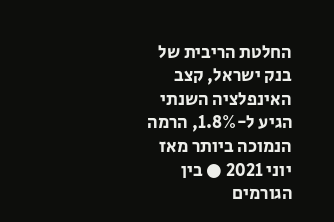החלטת הריבית של בנק ישראל, קצב האינפלציה השנתי הגיע ל-1.8%, הרמה הנמוכה ביותר מאז יוני 2021 ● בין הגורמים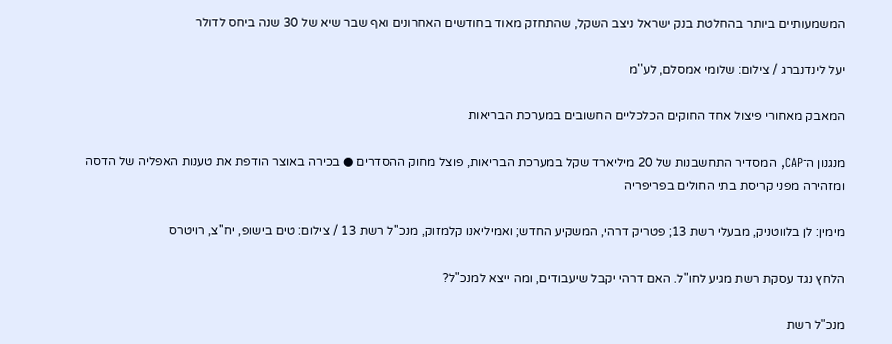המשמעותיים ביותר בהחלטת בנק ישראל ניצב השקל, שהתחזק מאוד בחודשים האחרונים ואף שבר שיא של 30 שנה ביחס לדולר

יעל לינדנברג / צילום: שלומי אמסלם, לע''מ

המאבק מאחורי פיצול אחד החוקים הכלכליים החשובים במערכת הבריאות

מנגנון ה־CAP, המסדיר התחשבנות של 20 מיליארד שקל במערכת הבריאות, פוצל מחוק ההסדרים ● בכירה באוצר הודפת את טענות האפליה של הדסה ומזהירה מפני קריסת בתי החולים בפריפריה

מימין: לן בלווטניק, מבעלי רשת 13; פטריק דרהי, המשקיע החדש; ואמיליאנו קלמזוק, מנכ''ל רשת 13 / צילום: טים בישופ, יח''צ, רויטרס

הלחץ נגד עסקת רשת מגיע לחו"ל. האם דרהי יקבל שיעבודים, ומה ייצא למנכ"ל?

מנכ"ל רשת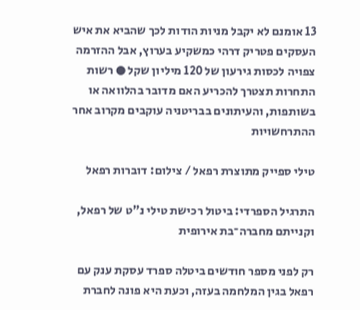13 אומנם לא יקבל מניות הודות לכך שהביא את איש העסקים פטריק דרהי כמשקיע בערוץ, אבל ההזרמה צפויה לכסות גירעון של 120 מיליון שקל ● רשות התחרות תצטרך להכריע האם מדובר בהלוואה או בשותפות, והעיתונים בבריטניה עוקבים מקרוב אחר ההתרחשויות

טילי ספייק מתוצרת רפאל / צילום: דוברות רפאל

התרגיל הספרדי: ביטול רכישת טילי נ"ט של רפאל, וקנייתם מחברה־בת אירופית

רק לפני מספר חודשים ביטלה ספרד עסקת ענק עם רפאל בגין המלחמה בעזה, וכעת היא פונה לחברת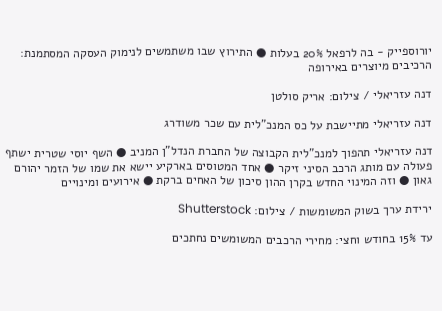יורוספייק - בה לרפאל 20% בעלות ● התירוץ שבו משתמשים לנימוק העסקה המסתמנת: הרכיבים מיוצרים באירופה

דנה עזריאלי / צילום: אריק סולטן

דנה עזריאלי מתיישבת על כס המנכ"לית עם שכר משודרג

דנה עזריאלי תהפוך למנכ"לית הקבוצה של החברת הנדל"ן המניב ● השף יוסי שטרית ישתף פעולה עם מותג הרכב הסיני זיקר ● אחד המטוסים בארקיע יישא את שמו של הזמר יהורם גאון ● וזה המינוי החדש בקרן ההון סיכון של האחים ברקת ● אירועים ומינויים

ירידת ערך בשוק המשומשות / צילום: Shutterstock

עד 15% בחודש וחצי: מחירי הרכבים המשומשים נחתכים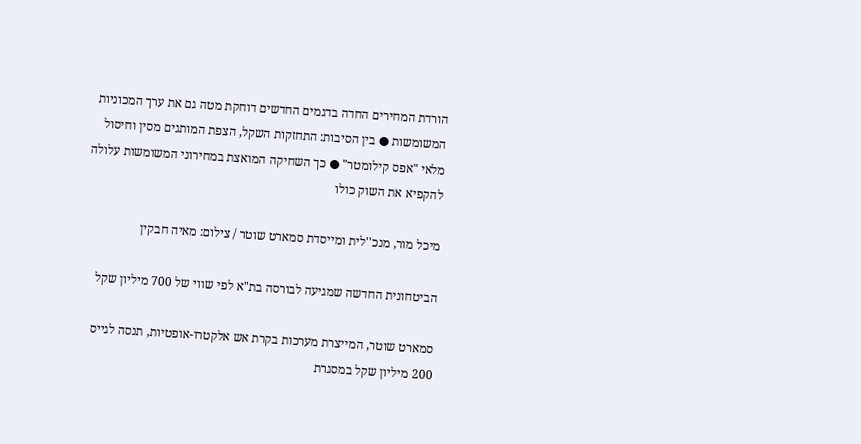הורדת המחירים החדה בדגמים החדשים דוחקת מטה גם את ערך המכוניות המשומשות ● בין הסיבות: התחזקות השקל, הצפת המותגים מסין וחיסול מלאי "אפס קילומטר" ● כך השחיקה המואצת במחירוני המשומשות עלולה להקפיא את השוק כולו

מיכל מור, מנכ''לית ומייסדת סמארט שוטר / צילום: מאיה חבקין

הביטחונית החדשה שמגיעה לבורסה בת"א לפי שווי של 700 מיליון שקל

סמארט שוטר, המייצרת מערכות בקרת אש אלקטרו-אופטיות, תנסה לגייס 200 מיליון שקל במסגרת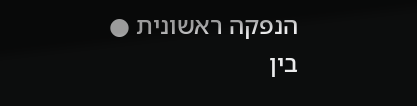הנפקה ראשונית ● בין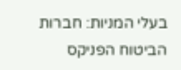בעלי המניות: חברות הביטוח הפניקס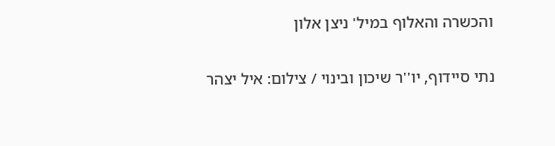והכשרה והאלוף במיל' ניצן אלון

נתי סיידוף, יו''ר שיכון ובינוי / צילום: איל יצהר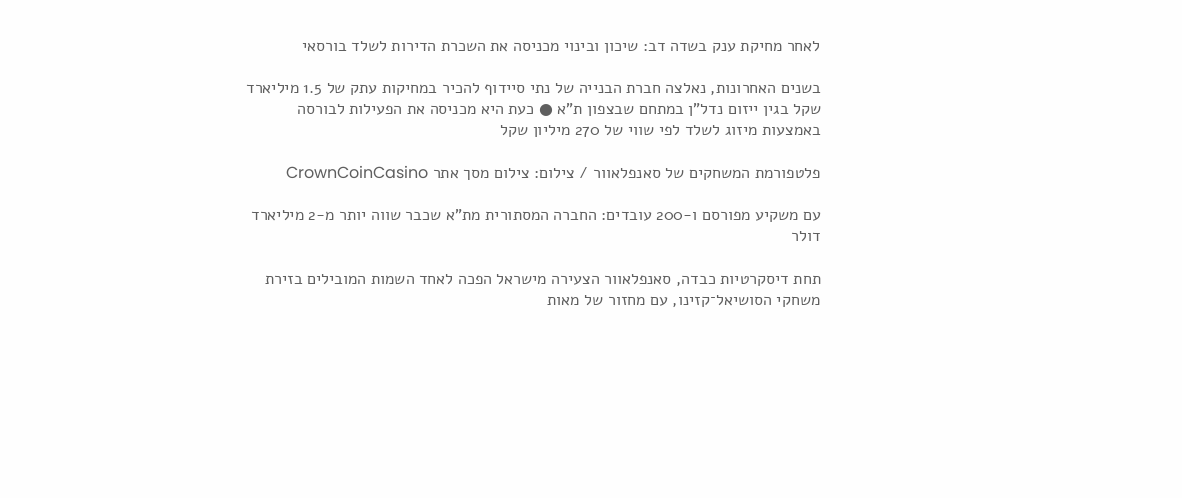לאחר מחיקת ענק בשדה דב: שיכון ובינוי מכניסה את השכרת הדירות לשלד בורסאי

בשנים האחרונות, נאלצה חברת הבנייה של נתי סיידוף להכיר במחיקות עתק של 1.5 מיליארד שקל בגין ייזום נדל"ן במתחם שבצפון ת"א ● כעת היא מכניסה את הפעילות לבורסה באמצעות מיזוג לשלד לפי שווי של 270 מיליון שקל

פלטפורמת המשחקים של סאנפלאוור / צילום: צילום מסך אתר CrownCoinCasino

עם משקיע מפורסם ו-200 עובדים: החברה המסתורית מת"א שכבר שווה יותר מ-2 מיליארד דולר

תחת דיסקרטיות כבדה, סאנפלאוור הצעירה מישראל הפכה לאחד השמות המובילים בזירת משחקי הסושיאל־קזינו, עם מחזור של מאות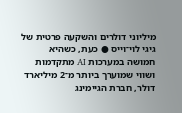מיליוני דולרים והשקעה פרטית של גיגי לוי־וייס ● כעת, כשהיא חמושה במערכות AI מתקדמות ושווי שמוערך ביותר מ־2 מיליארד דולר, חברת הגיימינג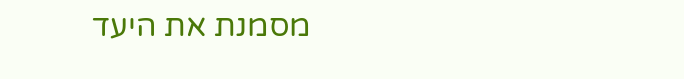מסמנת את היעד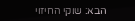הבא: שוקי החיזוי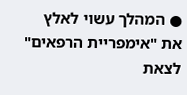● המהלך עשוי לאלץ את "אימפריית הרפאים" לצאת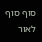סוף סוף לאור